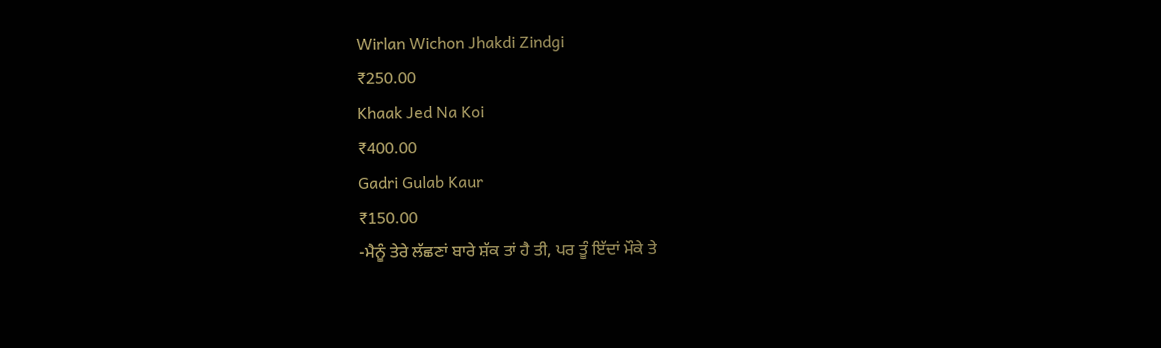Wirlan Wichon Jhakdi Zindgi
₹250.00
Khaak Jed Na Koi
₹400.00
Gadri Gulab Kaur
₹150.00
-ਮੈਨੂੰ ਤੇਰੇ ਲੱਛਣਾਂ ਬਾਰੇ ਸ਼ੱਕ ਤਾਂ ਹੈ ਤੀ, ਪਰ ਤੂੰ ਇੱਦਾਂ ਮੌਕੇ ਤੇ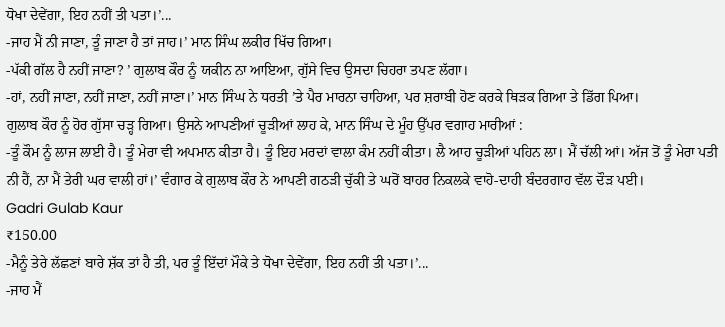ਧੋਖਾ ਦੇਵੇਂਗਾ, ਇਹ ਨਹੀਂ ਤੀ ਪਤਾ।’...
-ਜਾਹ ਮੈਂ ਨੀ ਜਾਣਾ, ਤੂੰ ਜਾਣਾ ਹੈ ਤਾਂ ਜਾਹ।’ ਮਾਨ ਸਿੰਘ ਲਕੀਰ ਖਿੱਚ ਗਿਆ।
-ਪੱਕੀ ਗੱਲ ਹੈ ਨਹੀਂ ਜਾਣਾ? ’ ਗੁਲਾਬ ਕੌਰ ਨੂੰ ਯਕੀਨ ਨਾ ਆਇਆ, ਗੁੱਸੇ ਵਿਚ ਉਸਦਾ ਚਿਹਰਾ ਤਪਣ ਲੱਗਾ।
-ਹਾਂ, ਨਹੀਂ ਜਾਣਾ, ਨਹੀਂ ਜਾਣਾ, ਨਹੀਂ ਜਾਣਾ।’ ਮਾਨ ਸਿੰਘ ਨੇ ਧਰਤੀ ’ਤੇ ਪੈਰ ਮਾਰਨਾ ਚਾਹਿਆ, ਪਰ ਸ਼ਰਾਬੀ ਹੋਣ ਕਰਕੇ ਥਿੜਕ ਗਿਆ ਤੇ ਡਿੱਗ ਪਿਆ।
ਗੁਲਾਬ ਕੌਰ ਨੂੰ ਹੋਰ ਗੁੱਸਾ ਚੜ੍ਹ ਗਿਆ। ਉਸਨੇ ਆਪਣੀਆਂ ਚੂੜੀਆਂ ਲਾਹ ਕੇ, ਮਾਨ ਸਿੰਘ ਦੇ ਮੂੰਹ ਉੱਪਰ ਵਗਾਹ ਮਾਰੀਆਂ :
-ਤੂੰ ਕੌਮ ਨੂੰ ਲਾਜ ਲਾਈ ਹੈ। ਤੂੰ ਮੇਰਾ ਵੀ ਅਪਮਾਨ ਕੀਤਾ ਹੈ। ਤੂੰ ਇਹ ਮਰਦਾਂ ਵਾਲਾ ਕੰਮ ਨਹੀਂ ਕੀਤਾ। ਲੈ ਆਹ ਚੂੜੀਆਂ ਪਹਿਨ ਲਾ। ਮੈਂ ਚੱਲੀ ਆਂ। ਅੱਜ ਤੋਂ ਤੂੰ ਮੇਰਾ ਪਤੀ ਨੀ ਹੈਂ, ਨਾ ਮੈਂ ਤੇਰੀ ਘਰ ਵਾਲੀ ਹਾਂ।’ ਵੰਗਾਰ ਕੇ ਗੁਲਾਬ ਕੌਰ ਨੇ ਆਪਣੀ ਗਠੜੀ ਚੁੱਕੀ ਤੇ ਘਰੋਂ ਬਾਹਰ ਨਿਕਲਕੇ ਵਾਹੋ-ਦਾਹੀ ਬੰਦਰਗਾਹ ਵੱਲ ਦੌੜ ਪਈ।
Gadri Gulab Kaur
₹150.00
-ਮੈਨੂੰ ਤੇਰੇ ਲੱਛਣਾਂ ਬਾਰੇ ਸ਼ੱਕ ਤਾਂ ਹੈ ਤੀ, ਪਰ ਤੂੰ ਇੱਦਾਂ ਮੌਕੇ ਤੇ ਧੋਖਾ ਦੇਵੇਂਗਾ, ਇਹ ਨਹੀਂ ਤੀ ਪਤਾ।’...
-ਜਾਹ ਮੈਂ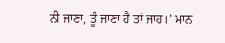ਨੀ ਜਾਣਾ, ਤੂੰ ਜਾਣਾ ਹੈ ਤਾਂ ਜਾਹ।’ ਮਾਨ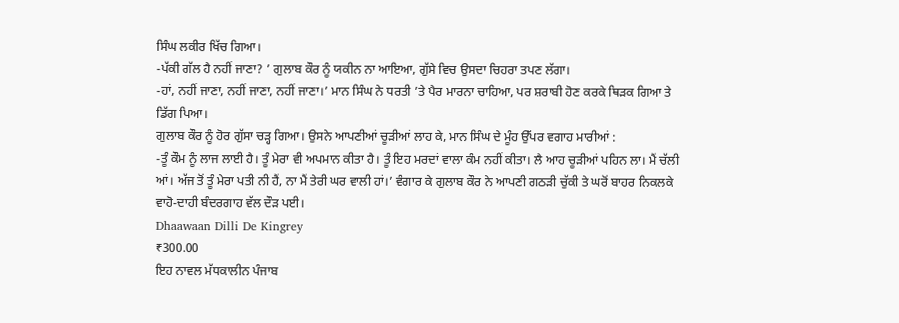ਸਿੰਘ ਲਕੀਰ ਖਿੱਚ ਗਿਆ।
-ਪੱਕੀ ਗੱਲ ਹੈ ਨਹੀਂ ਜਾਣਾ? ’ ਗੁਲਾਬ ਕੌਰ ਨੂੰ ਯਕੀਨ ਨਾ ਆਇਆ, ਗੁੱਸੇ ਵਿਚ ਉਸਦਾ ਚਿਹਰਾ ਤਪਣ ਲੱਗਾ।
-ਹਾਂ, ਨਹੀਂ ਜਾਣਾ, ਨਹੀਂ ਜਾਣਾ, ਨਹੀਂ ਜਾਣਾ।’ ਮਾਨ ਸਿੰਘ ਨੇ ਧਰਤੀ ’ਤੇ ਪੈਰ ਮਾਰਨਾ ਚਾਹਿਆ, ਪਰ ਸ਼ਰਾਬੀ ਹੋਣ ਕਰਕੇ ਥਿੜਕ ਗਿਆ ਤੇ ਡਿੱਗ ਪਿਆ।
ਗੁਲਾਬ ਕੌਰ ਨੂੰ ਹੋਰ ਗੁੱਸਾ ਚੜ੍ਹ ਗਿਆ। ਉਸਨੇ ਆਪਣੀਆਂ ਚੂੜੀਆਂ ਲਾਹ ਕੇ, ਮਾਨ ਸਿੰਘ ਦੇ ਮੂੰਹ ਉੱਪਰ ਵਗਾਹ ਮਾਰੀਆਂ :
-ਤੂੰ ਕੌਮ ਨੂੰ ਲਾਜ ਲਾਈ ਹੈ। ਤੂੰ ਮੇਰਾ ਵੀ ਅਪਮਾਨ ਕੀਤਾ ਹੈ। ਤੂੰ ਇਹ ਮਰਦਾਂ ਵਾਲਾ ਕੰਮ ਨਹੀਂ ਕੀਤਾ। ਲੈ ਆਹ ਚੂੜੀਆਂ ਪਹਿਨ ਲਾ। ਮੈਂ ਚੱਲੀ ਆਂ। ਅੱਜ ਤੋਂ ਤੂੰ ਮੇਰਾ ਪਤੀ ਨੀ ਹੈਂ, ਨਾ ਮੈਂ ਤੇਰੀ ਘਰ ਵਾਲੀ ਹਾਂ।’ ਵੰਗਾਰ ਕੇ ਗੁਲਾਬ ਕੌਰ ਨੇ ਆਪਣੀ ਗਠੜੀ ਚੁੱਕੀ ਤੇ ਘਰੋਂ ਬਾਹਰ ਨਿਕਲਕੇ ਵਾਹੋ-ਦਾਹੀ ਬੰਦਰਗਾਹ ਵੱਲ ਦੌੜ ਪਈ।
Dhaawaan Dilli De Kingrey
₹300.00
ਇਹ ਨਾਵਲ ਮੱਧਕਾਲੀਨ ਪੰਜਾਬ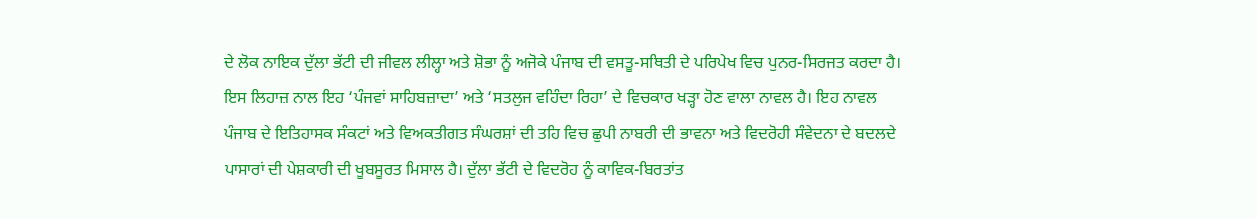ਦੇ ਲੋਕ ਨਾਇਕ ਦੁੱਲਾ ਭੱਟੀ ਦੀ ਜੀਵਲ ਲੀਲ੍ਹਾ ਅਤੇ ਸ਼ੋਭਾ ਨੂੰ ਅਜੋਕੇ ਪੰਜਾਬ ਦੀ ਵਸਤੂ-ਸਥਿਤੀ ਦੇ ਪਰਿਪੇਖ ਵਿਚ ਪੁਨਰ-ਸਿਰਜਤ ਕਰਦਾ ਹੈ। ਇਸ ਲਿਹਾਜ਼ ਨਾਲ ਇਹ ‘ਪੰਜਵਾਂ ਸਾਹਿਬਜ਼ਾਦਾ’ ਅਤੇ ‘ਸਤਲੁਜ ਵਹਿੰਦਾ ਰਿਹਾ’ ਦੇ ਵਿਚਕਾਰ ਖੜ੍ਹਾ ਹੋਣ ਵਾਲਾ ਨਾਵਲ ਹੈ। ਇਹ ਨਾਵਲ ਪੰਜਾਬ ਦੇ ਇਤਿਹਾਸਕ ਸੰਕਟਾਂ ਅਤੇ ਵਿਅਕਤੀਗਤ ਸੰਘਰਸ਼ਾਂ ਦੀ ਤਹਿ ਵਿਚ ਛੁਪੀ ਨਾਬਰੀ ਦੀ ਭਾਵਨਾ ਅਤੇ ਵਿਦਰੋਹੀ ਸੰਵੇਦਨਾ ਦੇ ਬਦਲਦੇ ਪਾਸਾਰਾਂ ਦੀ ਪੇਸ਼ਕਾਰੀ ਦੀ ਖੂਬਸੂਰਤ ਮਿਸਾਲ ਹੈ। ਦੁੱਲਾ ਭੱਟੀ ਦੇ ਵਿਦਰੋਹ ਨੂੰ ਕਾਵਿਕ-ਬਿਰਤਾਂਤ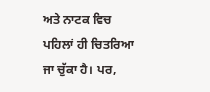ਅਤੇ ਨਾਟਕ ਵਿਚ ਪਹਿਲਾਂ ਹੀ ਚਿਤਰਿਆ ਜਾ ਚੁੱਕਾ ਹੈ। ਪਰ,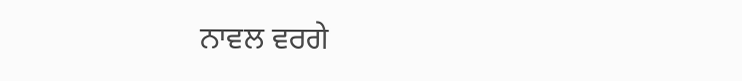ਨਾਵਲ ਵਰਗੇ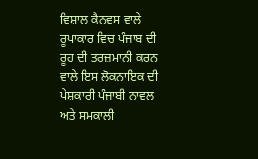ਵਿਸ਼ਾਲ ਕੈਨਵਸ ਵਾਲੇ ਰੂਪਾਕਾਰ ਵਿਚ ਪੰਜਾਬ ਦੀ ਰੂਹ ਦੀ ਤਰਜ਼ਮਾਨੀ ਕਰਨ ਵਾਲੇ ਇਸ ਲੋਕਨਾਇਕ ਦੀ ਪੇਸ਼ਕਾਰੀ ਪੰਜਾਬੀ ਨਾਵਲ ਅਤੇ ਸਮਕਾਲੀ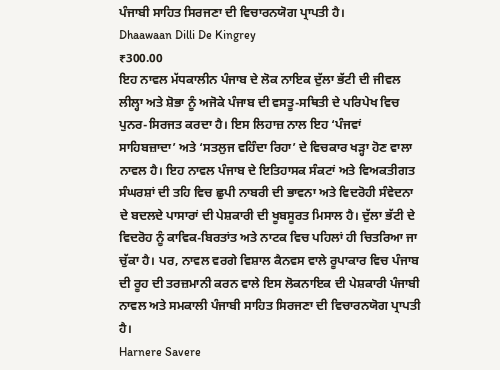ਪੰਜਾਬੀ ਸਾਹਿਤ ਸਿਰਜਣਾ ਦੀ ਵਿਚਾਰਨਯੋਗ ਪ੍ਰਾਪਤੀ ਹੈ।
Dhaawaan Dilli De Kingrey
₹300.00
ਇਹ ਨਾਵਲ ਮੱਧਕਾਲੀਨ ਪੰਜਾਬ ਦੇ ਲੋਕ ਨਾਇਕ ਦੁੱਲਾ ਭੱਟੀ ਦੀ ਜੀਵਲ ਲੀਲ੍ਹਾ ਅਤੇ ਸ਼ੋਭਾ ਨੂੰ ਅਜੋਕੇ ਪੰਜਾਬ ਦੀ ਵਸਤੂ-ਸਥਿਤੀ ਦੇ ਪਰਿਪੇਖ ਵਿਚ ਪੁਨਰ-ਸਿਰਜਤ ਕਰਦਾ ਹੈ। ਇਸ ਲਿਹਾਜ਼ ਨਾਲ ਇਹ ‘ਪੰਜਵਾਂ ਸਾਹਿਬਜ਼ਾਦਾ’ ਅਤੇ ‘ਸਤਲੁਜ ਵਹਿੰਦਾ ਰਿਹਾ’ ਦੇ ਵਿਚਕਾਰ ਖੜ੍ਹਾ ਹੋਣ ਵਾਲਾ ਨਾਵਲ ਹੈ। ਇਹ ਨਾਵਲ ਪੰਜਾਬ ਦੇ ਇਤਿਹਾਸਕ ਸੰਕਟਾਂ ਅਤੇ ਵਿਅਕਤੀਗਤ ਸੰਘਰਸ਼ਾਂ ਦੀ ਤਹਿ ਵਿਚ ਛੁਪੀ ਨਾਬਰੀ ਦੀ ਭਾਵਨਾ ਅਤੇ ਵਿਦਰੋਹੀ ਸੰਵੇਦਨਾ ਦੇ ਬਦਲਦੇ ਪਾਸਾਰਾਂ ਦੀ ਪੇਸ਼ਕਾਰੀ ਦੀ ਖੂਬਸੂਰਤ ਮਿਸਾਲ ਹੈ। ਦੁੱਲਾ ਭੱਟੀ ਦੇ ਵਿਦਰੋਹ ਨੂੰ ਕਾਵਿਕ-ਬਿਰਤਾਂਤ ਅਤੇ ਨਾਟਕ ਵਿਚ ਪਹਿਲਾਂ ਹੀ ਚਿਤਰਿਆ ਜਾ ਚੁੱਕਾ ਹੈ। ਪਰ, ਨਾਵਲ ਵਰਗੇ ਵਿਸ਼ਾਲ ਕੈਨਵਸ ਵਾਲੇ ਰੂਪਾਕਾਰ ਵਿਚ ਪੰਜਾਬ ਦੀ ਰੂਹ ਦੀ ਤਰਜ਼ਮਾਨੀ ਕਰਨ ਵਾਲੇ ਇਸ ਲੋਕਨਾਇਕ ਦੀ ਪੇਸ਼ਕਾਰੀ ਪੰਜਾਬੀ ਨਾਵਲ ਅਤੇ ਸਮਕਾਲੀ ਪੰਜਾਬੀ ਸਾਹਿਤ ਸਿਰਜਣਾ ਦੀ ਵਿਚਾਰਨਯੋਗ ਪ੍ਰਾਪਤੀ ਹੈ।
Harnere Savere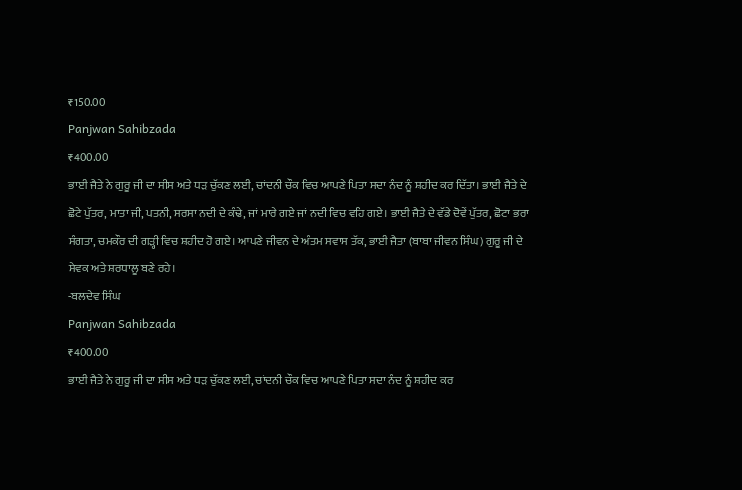₹150.00
Panjwan Sahibzada
₹400.00
ਭਾਈ ਜੈਤੇ ਨੇ ਗੁਰੂ ਜੀ ਦਾ ਸੀਸ ਅਤੇ ਧੜ ਚੁੱਕਣ ਲਈ, ਚਾਂਦਨੀ ਚੌਕ ਵਿਚ ਆਪਣੇ ਪਿਤਾ ਸਦਾ ਨੰਦ ਨੂੰ ਸ਼ਹੀਦ ਕਰ ਦਿੱਤਾ। ਭਾਈ ਜੈਤੇ ਦੇ ਛੋਟੇ ਪੁੱਤਰ, ਮਾਤਾ ਜੀ, ਪਤਨੀ, ਸਰਸਾ ਨਦੀ ਦੇ ਕੰਢੇ, ਜਾਂ ਮਾਰੇ ਗਏ ਜਾਂ ਨਦੀ ਵਿਚ ਵਹਿ ਗਏ। ਭਾਈ ਜੈਤੇ ਦੇ ਵੱਡੇ ਦੋਵੇਂ ਪੁੱਤਰ, ਛੋਟਾ ਭਰਾ ਸੰਗਤਾ, ਚਮਕੌਰ ਦੀ ਗੜ੍ਹੀ ਵਿਚ ਸ਼ਹੀਦ ਹੋ ਗਏ। ਆਪਣੇ ਜੀਵਨ ਦੇ ਅੰਤਮ ਸਵਾਸ ਤੱਕ, ਭਾਈ ਜੈਤਾ (ਬਾਬਾ ਜੀਵਨ ਸਿੰਘ) ਗੁਰੂ ਜੀ ਦੇ ਸੇਵਕ ਅਤੇ ਸ਼ਰਧਾਲੂ ਬਣੇ ਰਹੇ।
-ਬਲਦੇਵ ਸਿੰਘ
Panjwan Sahibzada
₹400.00
ਭਾਈ ਜੈਤੇ ਨੇ ਗੁਰੂ ਜੀ ਦਾ ਸੀਸ ਅਤੇ ਧੜ ਚੁੱਕਣ ਲਈ, ਚਾਂਦਨੀ ਚੌਕ ਵਿਚ ਆਪਣੇ ਪਿਤਾ ਸਦਾ ਨੰਦ ਨੂੰ ਸ਼ਹੀਦ ਕਰ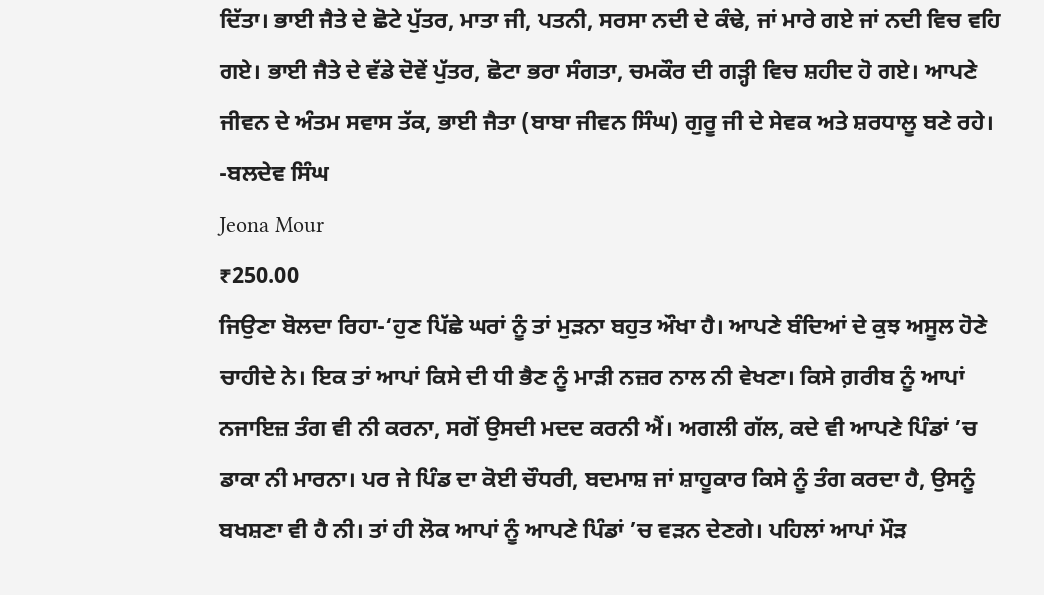ਦਿੱਤਾ। ਭਾਈ ਜੈਤੇ ਦੇ ਛੋਟੇ ਪੁੱਤਰ, ਮਾਤਾ ਜੀ, ਪਤਨੀ, ਸਰਸਾ ਨਦੀ ਦੇ ਕੰਢੇ, ਜਾਂ ਮਾਰੇ ਗਏ ਜਾਂ ਨਦੀ ਵਿਚ ਵਹਿ ਗਏ। ਭਾਈ ਜੈਤੇ ਦੇ ਵੱਡੇ ਦੋਵੇਂ ਪੁੱਤਰ, ਛੋਟਾ ਭਰਾ ਸੰਗਤਾ, ਚਮਕੌਰ ਦੀ ਗੜ੍ਹੀ ਵਿਚ ਸ਼ਹੀਦ ਹੋ ਗਏ। ਆਪਣੇ ਜੀਵਨ ਦੇ ਅੰਤਮ ਸਵਾਸ ਤੱਕ, ਭਾਈ ਜੈਤਾ (ਬਾਬਾ ਜੀਵਨ ਸਿੰਘ) ਗੁਰੂ ਜੀ ਦੇ ਸੇਵਕ ਅਤੇ ਸ਼ਰਧਾਲੂ ਬਣੇ ਰਹੇ।
-ਬਲਦੇਵ ਸਿੰਘ
Jeona Mour
₹250.00
ਜਿਉਣਾ ਬੋਲਦਾ ਰਿਹਾ-‘ਹੁਣ ਪਿੱਛੇ ਘਰਾਂ ਨੂੰ ਤਾਂ ਮੁੜਨਾ ਬਹੁਤ ਔਖਾ ਹੈ। ਆਪਣੇ ਬੰਦਿਆਂ ਦੇ ਕੁਝ ਅਸੂਲ ਹੋਣੇ ਚਾਹੀਦੇ ਨੇ। ਇਕ ਤਾਂ ਆਪਾਂ ਕਿਸੇ ਦੀ ਧੀ ਭੈਣ ਨੂੰ ਮਾੜੀ ਨਜ਼ਰ ਨਾਲ ਨੀ ਵੇਖਣਾ। ਕਿਸੇ ਗ਼ਰੀਬ ਨੂੰ ਆਪਾਂ ਨਜਾਇਜ਼ ਤੰਗ ਵੀ ਨੀ ਕਰਨਾ, ਸਗੋਂ ਉਸਦੀ ਮਦਦ ਕਰਨੀ ਐਂ। ਅਗਲੀ ਗੱਲ, ਕਦੇ ਵੀ ਆਪਣੇ ਪਿੰਡਾਂ ’ਚ ਡਾਕਾ ਨੀ ਮਾਰਨਾ। ਪਰ ਜੇ ਪਿੰਡ ਦਾ ਕੋਈ ਚੌਧਰੀ, ਬਦਮਾਸ਼ ਜਾਂ ਸ਼ਾਹੂਕਾਰ ਕਿਸੇ ਨੂੰ ਤੰਗ ਕਰਦਾ ਹੈ, ਉਸਨੂੰ ਬਖਸ਼ਣਾ ਵੀ ਹੈ ਨੀ। ਤਾਂ ਹੀ ਲੋਕ ਆਪਾਂ ਨੂੰ ਆਪਣੇ ਪਿੰਡਾਂ ’ਚ ਵੜਨ ਦੇਣਗੇ। ਪਹਿਲਾਂ ਆਪਾਂ ਮੌੜ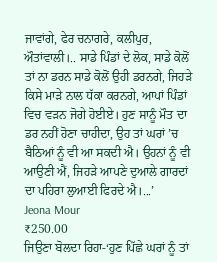ਜਾਵਾਂਗੇ, ਫੇਰ ਚਨਾਗਰੇ, ਕਲੀਪੁਰ, ਔਤਾਂਵਾਲੀ।.. ਸਾਡੇ ਪਿੰਡਾਂ ਦੇ ਲੋਕ, ਸਾਡੇ ਕੋਲੋਂ ਤਾਂ ਨਾ ਡਰਨ ਸਾਡੇ ਕੋਲੋਂ ਉਹੀ ਡਰਨਗੇ, ਜਿਹੜੇ ਕਿਸੇ ਮਾੜੇ ਨਾਲ ਧੱਕਾ ਕਰਨਗੇ, ਆਪਾਂ ਪਿੰਡਾਂ ਵਿਚ ਵੜਨ ਜੋਗੇ ਹੋਈਏ। ਹੁਣ ਸਾਨੂੰ ਮੌਤ ਦਾ ਡਰ ਨਹੀਂ ਹੋਣਾ ਚਾਹੀਦਾ, ਉਹ ਤਾਂ ਘਰਾਂ ’ਚ ਬੈਠਿਆਂ ਨੂੰ ਵੀ ਆ ਸਕਦੀ ਐ। ਉਹਨਾਂ ਨੂੰ ਵੀ ਆਉਣੀ ਐਂ, ਜਿਹੜੇ ਆਪਣੇ ਦੁਆਲੇ ਗਾਰਦਾਂ ਦਾ ਪਹਿਰਾ ਲੁਆਈ ਫਿਰਦੇ ਐ।...’
Jeona Mour
₹250.00
ਜਿਉਣਾ ਬੋਲਦਾ ਰਿਹਾ-‘ਹੁਣ ਪਿੱਛੇ ਘਰਾਂ ਨੂੰ ਤਾਂ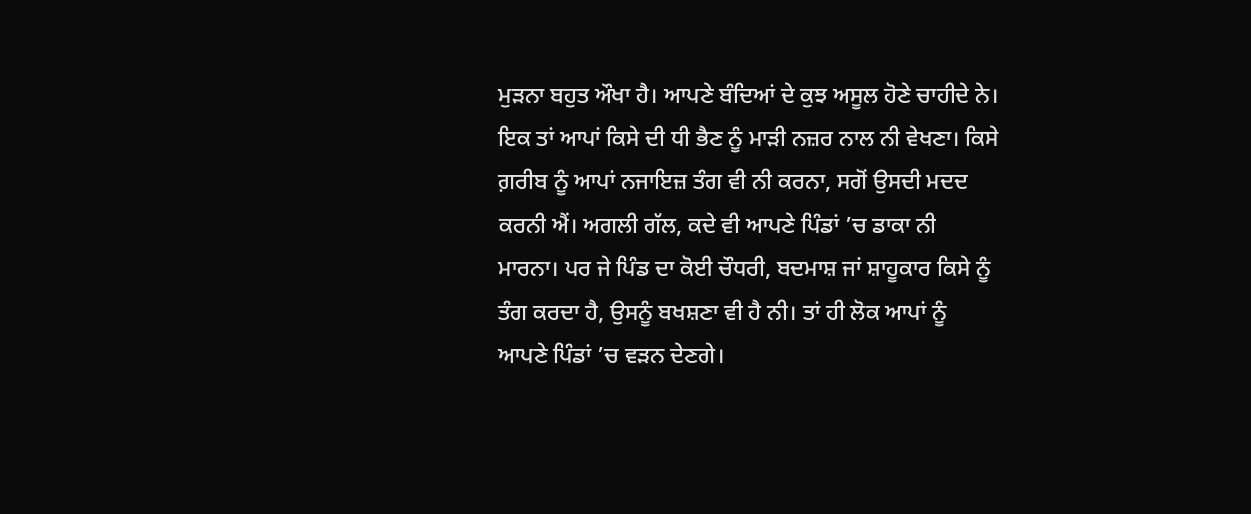ਮੁੜਨਾ ਬਹੁਤ ਔਖਾ ਹੈ। ਆਪਣੇ ਬੰਦਿਆਂ ਦੇ ਕੁਝ ਅਸੂਲ ਹੋਣੇ ਚਾਹੀਦੇ ਨੇ। ਇਕ ਤਾਂ ਆਪਾਂ ਕਿਸੇ ਦੀ ਧੀ ਭੈਣ ਨੂੰ ਮਾੜੀ ਨਜ਼ਰ ਨਾਲ ਨੀ ਵੇਖਣਾ। ਕਿਸੇ ਗ਼ਰੀਬ ਨੂੰ ਆਪਾਂ ਨਜਾਇਜ਼ ਤੰਗ ਵੀ ਨੀ ਕਰਨਾ, ਸਗੋਂ ਉਸਦੀ ਮਦਦ ਕਰਨੀ ਐਂ। ਅਗਲੀ ਗੱਲ, ਕਦੇ ਵੀ ਆਪਣੇ ਪਿੰਡਾਂ ’ਚ ਡਾਕਾ ਨੀ ਮਾਰਨਾ। ਪਰ ਜੇ ਪਿੰਡ ਦਾ ਕੋਈ ਚੌਧਰੀ, ਬਦਮਾਸ਼ ਜਾਂ ਸ਼ਾਹੂਕਾਰ ਕਿਸੇ ਨੂੰ ਤੰਗ ਕਰਦਾ ਹੈ, ਉਸਨੂੰ ਬਖਸ਼ਣਾ ਵੀ ਹੈ ਨੀ। ਤਾਂ ਹੀ ਲੋਕ ਆਪਾਂ ਨੂੰ ਆਪਣੇ ਪਿੰਡਾਂ ’ਚ ਵੜਨ ਦੇਣਗੇ।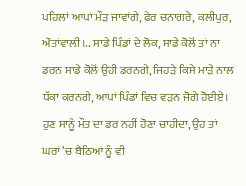ਪਹਿਲਾਂ ਆਪਾਂ ਮੌੜ ਜਾਵਾਂਗੇ, ਫੇਰ ਚਨਾਗਰੇ, ਕਲੀਪੁਰ, ਔਤਾਂਵਾਲੀ।.. ਸਾਡੇ ਪਿੰਡਾਂ ਦੇ ਲੋਕ, ਸਾਡੇ ਕੋਲੋਂ ਤਾਂ ਨਾ ਡਰਨ ਸਾਡੇ ਕੋਲੋਂ ਉਹੀ ਡਰਨਗੇ, ਜਿਹੜੇ ਕਿਸੇ ਮਾੜੇ ਨਾਲ ਧੱਕਾ ਕਰਨਗੇ, ਆਪਾਂ ਪਿੰਡਾਂ ਵਿਚ ਵੜਨ ਜੋਗੇ ਹੋਈਏ। ਹੁਣ ਸਾਨੂੰ ਮੌਤ ਦਾ ਡਰ ਨਹੀਂ ਹੋਣਾ ਚਾਹੀਦਾ, ਉਹ ਤਾਂ ਘਰਾਂ ’ਚ ਬੈਠਿਆਂ ਨੂੰ ਵੀ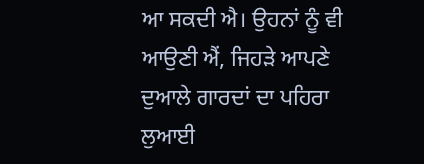ਆ ਸਕਦੀ ਐ। ਉਹਨਾਂ ਨੂੰ ਵੀ ਆਉਣੀ ਐਂ, ਜਿਹੜੇ ਆਪਣੇ ਦੁਆਲੇ ਗਾਰਦਾਂ ਦਾ ਪਹਿਰਾ ਲੁਆਈ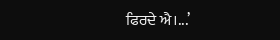ਫਿਰਦੇ ਐ।...’